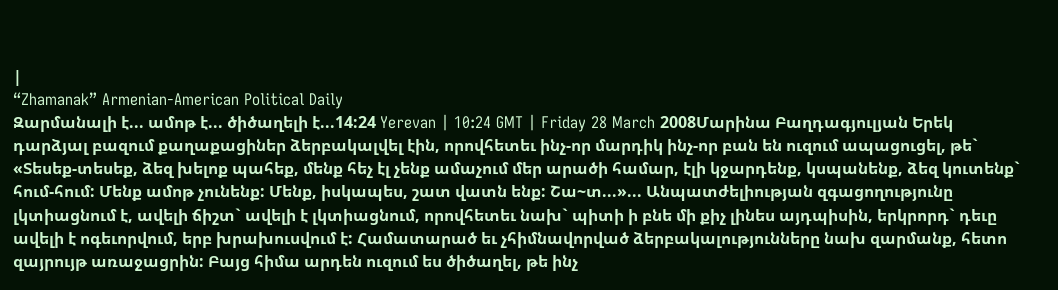|
“Zhamanak” Armenian-American Political Daily
Զարմանալի է... ամոթ է... ծիծաղելի է...14:24 Yerevan | 10:24 GMT | Friday 28 March 2008Մարինա Բաղդագյուլյան Երեկ դարձյալ բազում քաղաքացիներ ձերբակալվել էին, որովհետեւ ինչ-որ մարդիկ ինչ-որ բան են ուզում ապացուցել, թե` «Տեսեք-տեսեք, ձեզ խելոք պահեք, մենք հեչ էլ չենք ամաչում մեր արածի համար, էլի կջարդենք, կսպանենք, ձեզ կուտենք` հում-հում: Մենք ամոթ չունենք: Մենք, իսկապես, շատ վատն ենք: Շա~տ...»... Անպատժելիության զգացողությունը լկտիացնում է, ավելի ճիշտ` ավելի է լկտիացնում, որովհետեւ նախ` պիտի ի բնե մի քիչ լինես այդպիսին, երկրորդ` դեւը ավելի է ոգեւորվում, երբ խրախուսվում է: Համատարած եւ չհիմնավորված ձերբակալությունները նախ զարմանք, հետո զայրույթ առաջացրին: Բայց հիմա արդեն ուզում ես ծիծաղել, թե ինչ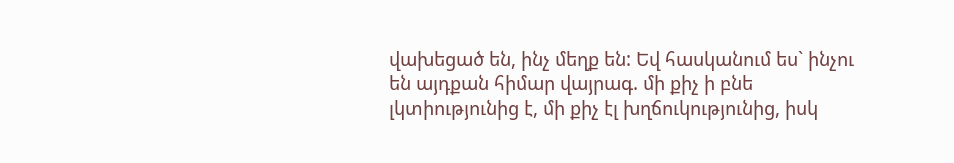վախեցած են, ինչ մեղք են: Եվ հասկանում ես` ինչու են այդքան հիմար վայրագ. մի քիչ ի բնե լկտիությունից է, մի քիչ էլ խղճուկությունից, իսկ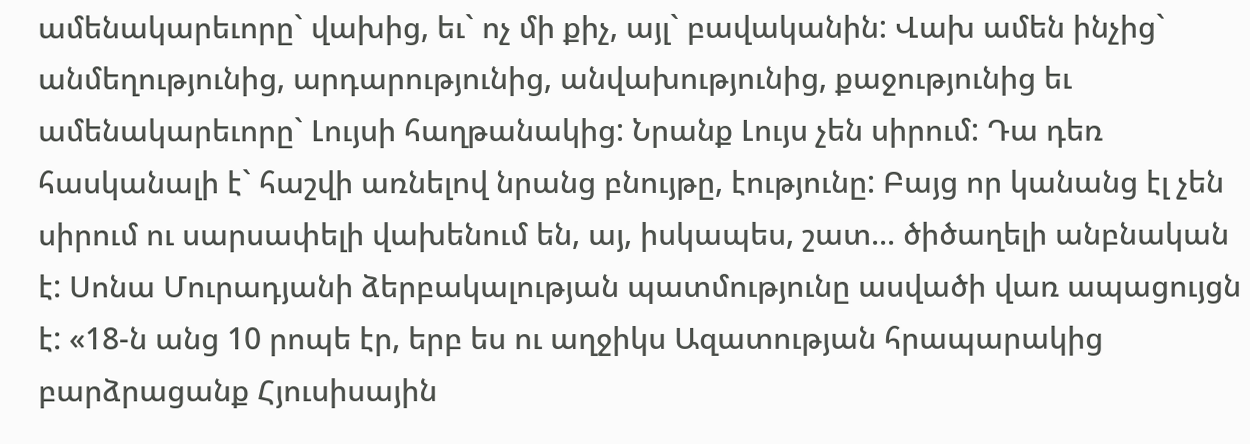ամենակարեւորը` վախից, եւ` ոչ մի քիչ, այլ` բավականին: Վախ ամեն ինչից` անմեղությունից, արդարությունից, անվախությունից, քաջությունից եւ ամենակարեւորը` Լույսի հաղթանակից: Նրանք Լույս չեն սիրում: Դա դեռ հասկանալի է` հաշվի առնելով նրանց բնույթը, էությունը: Բայց որ կանանց էլ չեն սիրում ու սարսափելի վախենում են, այ, իսկապես, շատ... ծիծաղելի անբնական է: Սոնա Մուրադյանի ձերբակալության պատմությունը ասվածի վառ ապացույցն է: «18-ն անց 10 րոպե էր, երբ ես ու աղջիկս Ազատության հրապարակից բարձրացանք Հյուսիսային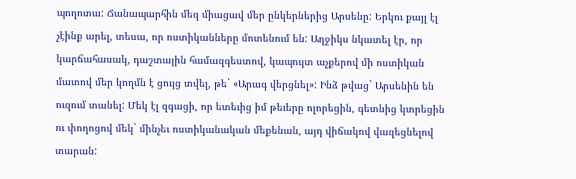պողոտա: Ճանապարհին մեզ միացավ մեր ընկերներից Արսենը: Երկու քայլ էլ չէինք արել, տեսա, որ ոստիկանները մոտենում են: Աղջիկս նկատել էր, որ կարճահասակ, դաշտային համազգեստով, կապույտ աչքերով մի ոստիկան մատով մեր կողմն է ցույց տվել, թե` «Արագ վերցնել»: Ինձ թվաց` Արսենին են ուզում տանել: Մեկ էլ զգացի, որ ետեւից իմ թեւերը ոլորեցին, գետնից կտրեցին ու փողոցով մեկ` մինչեւ ոստիկանական մեքենան, այդ վիճակով վազեցնելով տարան: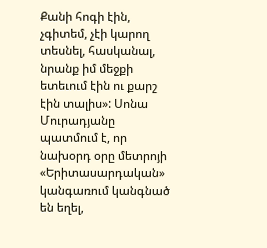Քանի հոգի էին, չգիտեմ, չէի կարող տեսնել, հասկանալ, նրանք իմ մեջքի ետեւում էին ու քարշ էին տալիս»: Սոնա Մուրադյանը պատմում է, որ նախօրդ օրը մետրոյի «Երիտասարդական» կանգառում կանգնած են եղել,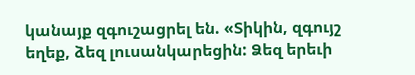կանայք զգուշացրել են. «Տիկին, զգույշ եղեք, ձեզ լուսանկարեցին: Ձեզ երեւի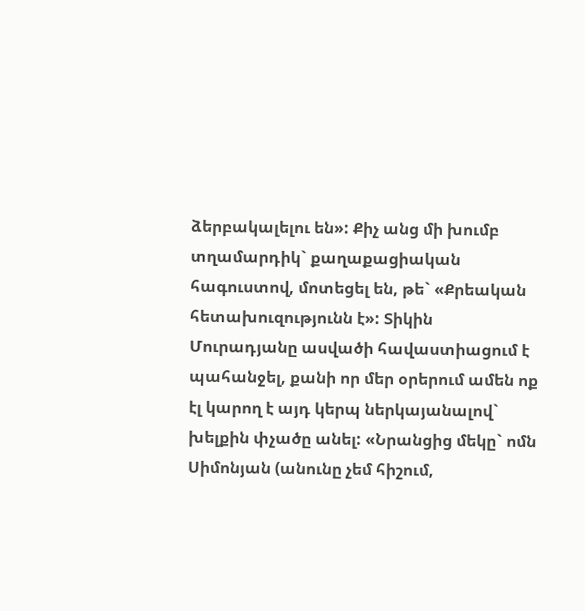ձերբակալելու են»: Քիչ անց մի խումբ տղամարդիկ` քաղաքացիական հագուստով, մոտեցել են, թե` «Քրեական հետախուզությունն է»: Տիկին Մուրադյանը ասվածի հավաստիացում է պահանջել, քանի որ մեր օրերում ամեն ոք էլ կարող է այդ կերպ ներկայանալով` խելքին փչածը անել: «Նրանցից մեկը` ոմն Սիմոնյան (անունը չեմ հիշում,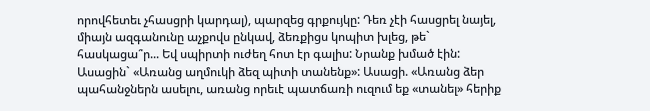որովհետեւ չհասցրի կարդալ), պարզեց գրքույկը: Դեռ չէի հասցրել նայել, միայն ազգանունը աչքովս ընկավ, ձեռքիցս կոպիտ խլեց, թե` հասկացա՞ր... Եվ սպիրտի ուժեղ հոտ էր գալիս: Նրանք խմած էին: Ասացին` «Առանց աղմուկի ձեզ պիտի տանենք»: Ասացի. «Առանց ձեր պահանջներն ասելու, առանց որեւէ պատճառի ուզում եք «տանել» հերիք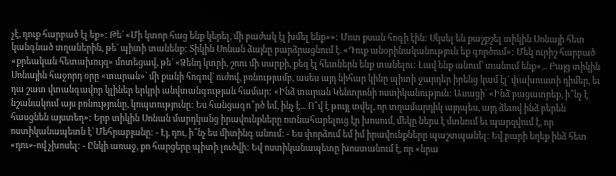չէ, դուք հարբած էլ եք»: Թե` «Մի կտոր հաց ենք կերել, մի բաժակ էլ խմել ենք»»: Մոտ քսան հոգի էին: Սկսել են քաշքշել տիկին Սոնայի հետ կանգնած տղաներին, թե` պիտի տանենք: Տիկին Սոնան ձայնը բարձրացնում է. «Դուք անօրինականություն եք գործում»: Մեկ ուրիշ հարբած «քրեական հետախույզ» մոտեցավ, թե` «Ձենդ կտրի, շոու մի սարքի, քեզ էլ հետներն ենք տանելու: Լավ ենք անում` տանում ենք»... Բայց տիկին Սոնային հաջորդ օրը «տարան»` մի քանի հոգով` ուժով, բռնությամբ, ասես այդ նիհար կինը պիտի ջարդեր իրենց կամ էլ` փախուստի դիմեր, եւ դա շատ վտանգավոր կլիներ երկրի անվտանգության համար: «Ինձ տարան Կենտրոնի ոստիկանություն: Ասացի` «Ինձ բացատրեք, ի՞նչ է նշանակում այս բռնությունը, կոպտությունը: Ես հանցագո՞րծ եմ, ինչ է... Ո՞վ է թույլ տվել, որ տղամարդիկ այդպես, այդ ձեւով ինձ բերեն հասցնեն այստեղ»: Երբ տիկին Սոնան մարդկանց իրավունքները ոտնահարելուց էր խոսում, մեկը ներս է մտնում եւ պարզվում է, որ ոստիկանապետն է` Մեհրաբյանը: - Էյ, դու, ի՞նչ ես միտինգ անում: - Ես փորձում եմ իմ իրավունքները պաշտպանել: Եվ բարի եղեք ինձ հետ «դու»-ով չխոսել: - Ընկի առաջ, քո հարցերը պիտի լուծվի: Եվ ոստիկանապետը խոստանում է, որ «նրա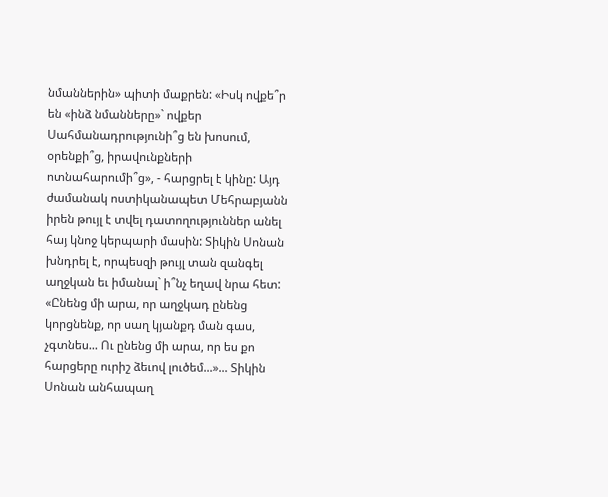նմաններին» պիտի մաքրեն: «Իսկ ովքե՞ր են «ինձ նմանները»` ովքեր Սահմանադրությունի՞ց են խոսում, օրենքի՞ց, իրավունքների ոտնահարումի՞ց», - հարցրել է կինը: Այդ ժամանակ ոստիկանապետ Մեհրաբյանն իրեն թույլ է տվել դատողություններ անել հայ կնոջ կերպարի մասին: Տիկին Սոնան խնդրել է, որպեսզի թույլ տան զանգել աղջկան եւ իմանալ` ի՞նչ եղավ նրա հետ: «Ընենց մի արա, որ աղջկադ ընենց կորցնենք, որ սաղ կյանքդ ման գաս, չգտնես... Ու ընենց մի արա, որ ես քո հարցերը ուրիշ ձեւով լուծեմ...»... Տիկին Սոնան անհապաղ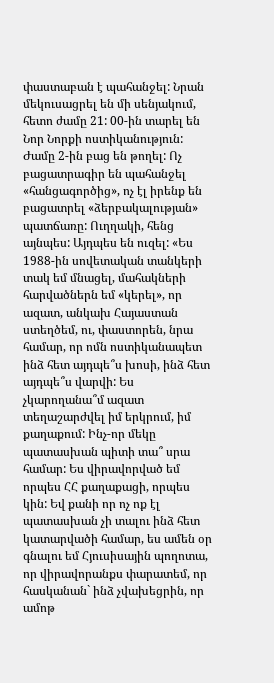փաստաբան է պահանջել: Նրան մեկուսացրել են մի սենյակում, հետո ժամը 21: 00-ին տարել են Նոր Նորքի ոստիկանություն: Ժամը 2-ին բաց են թողել: Ոչ բացատրագիր են պահանջել «հանցագործից», ոչ էլ իրենք են բացատրել «ձերբակալության» պատճառը: Ուղղակի, հենց այնպես: Այդպես են ուզել: «Ես 1988-ին սովետական տանկերի տակ եմ մնացել, մահակների հարվածներն եմ «կերել», որ ազատ, անկախ Հայաստան ստեղծեմ, ու, փաստորեն, նրա համար, որ ոմն ոստիկանապետ ինձ հետ այդպե՞ս խոսի, ինձ հետ այդպե՞ս վարվի: Ես չկարողանա՞մ ազատ տեղաշարժվել իմ երկրում, իմ քաղաքում: Ինչ-որ մեկը պատասխան պիտի տա՞ սրա համար: Ես վիրավորված եմ որպես ՀՀ քաղաքացի, որպես կին: Եվ քանի որ ոչ ոք էլ պատասխան չի տալու ինձ հետ կատարվածի համար, ես ամեն օր գնալու եմ Հյուսիսային պողոտա, որ վիրավորանքս փարատեմ, որ հասկանան` ինձ չվախեցրին, որ ամոթ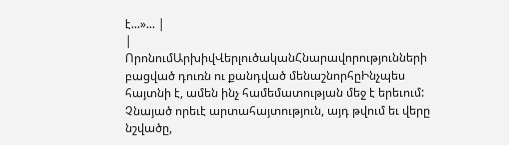է...»... |
|
ՈրոնումԱրխիվՎերլուծականՀնարավորությունների բացված դուռն ու քանդված մենաշնորհըԻնչպես հայտնի է, ամեն ինչ համեմատության մեջ է երեւում: Չնայած որեւէ արտահայտություն, այդ թվում եւ վերը նշվածը,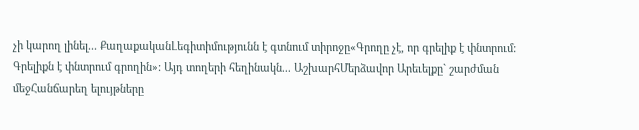չի կարող լինել... ՔաղաքականԼեգիտիմությունն է գտնում տիրոջը«Գրողը չէ, որ գրելիք է փնտրում: Գրելիքն է փնտրում գրողին»: Այդ տողերի հեղինակն... ԱշխարհՄերձավոր Արեւելքը` շարժման մեջՀանճարեղ ելույթները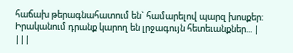հաճախ թերագնահատում են` համարելով պարզ խոսքեր: Իրականում դրանք կարող են լրջագույն հետեւանքներ... |
|||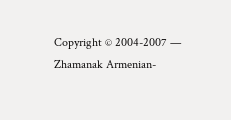Copyright © 2004-2007 — Zhamanak Armenian-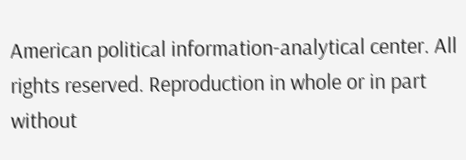American political information-analytical center. All rights reserved. Reproduction in whole or in part without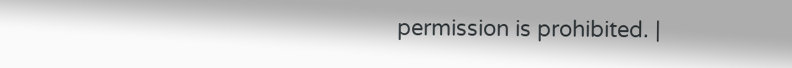permission is prohibited. |